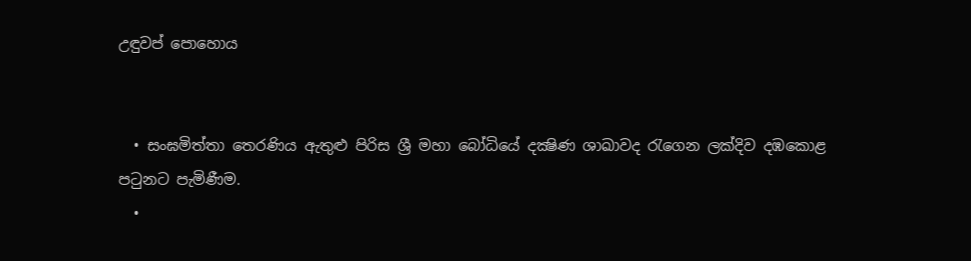උඳුවප් පොහොය


  • සංඝමිත්තා තෙරණිය ඇතුළු පිරිස ශ්‍රී මහා බෝධියේ දක්‍ෂිණ ශාඛාවද රැගෙන ලක්දිව දඹකොළ පටුනට පැමිණීම.
  •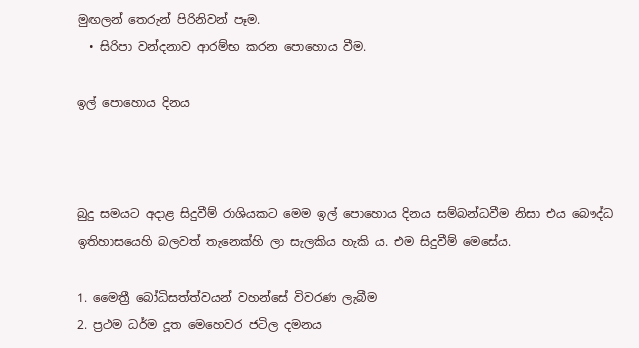මුඟලන් තෙරුන් පිරිනිවන් පෑම.
  • සිරිපා වන්දනාව ආරම්භ කරන පොහොය වීම.

ඉල් පොහොය දිනය



බුදු සමයට අදාළ සිදුවීම් රාශියකට මෙම ඉල් පොහොය දිනය සම්බන්ධවීම නිසා එය බෞද්ධ ඉතිහාසයෙහි බලවත් තැනෙක්හි ලා සැලකිය හැකි ය. එම සිදුවීම් මෙසේය.

1. මෛත්‍රී බෝධිසත්ත්වයන් වහන්සේ විවරණ ලැබීම
2. ප්‍රථම ධර්ම දූත මෙහෙවර ජටිල දමනය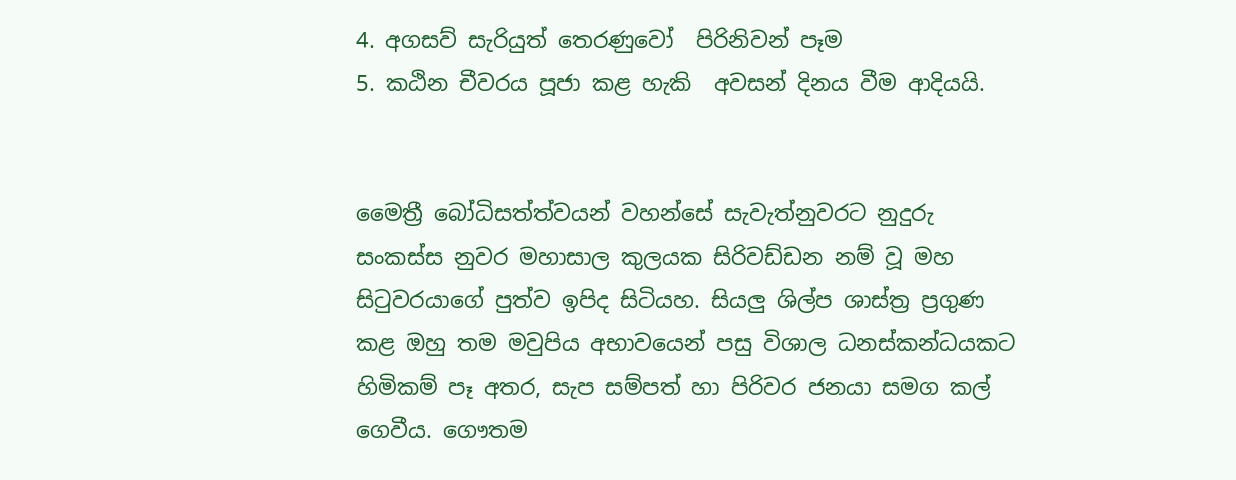4. අගසව් සැරියුත් තෙරණුවෝ  පිරිනිවන් පෑම
5. කඨින චීවරය පූජා කළ හැකි  අවසන් දිනය වීම ආදියයි.


මෛත්‍රී බෝධිසත්ත්වයන් වහන්සේ සැවැත්නුවරට නුදුරු සංකස්ස නුවර මහාසාල කුලයක සිරිවඩ්ඩන නම් වූ මහ සිටුවරයාගේ පුත්ව ඉපිද සිටියහ. සියලු ශිල්ප ශාස්ත්‍ර ප්‍රගුණ කළ ඔහු තම මවුපිය අභාවයෙන් පසු විශාල ධනස්කන්ධයකට හිමිකම් පෑ අතර, සැප සම්පත් හා පිරිවර ජනයා සමග කල් ගෙවීය. ගෞතම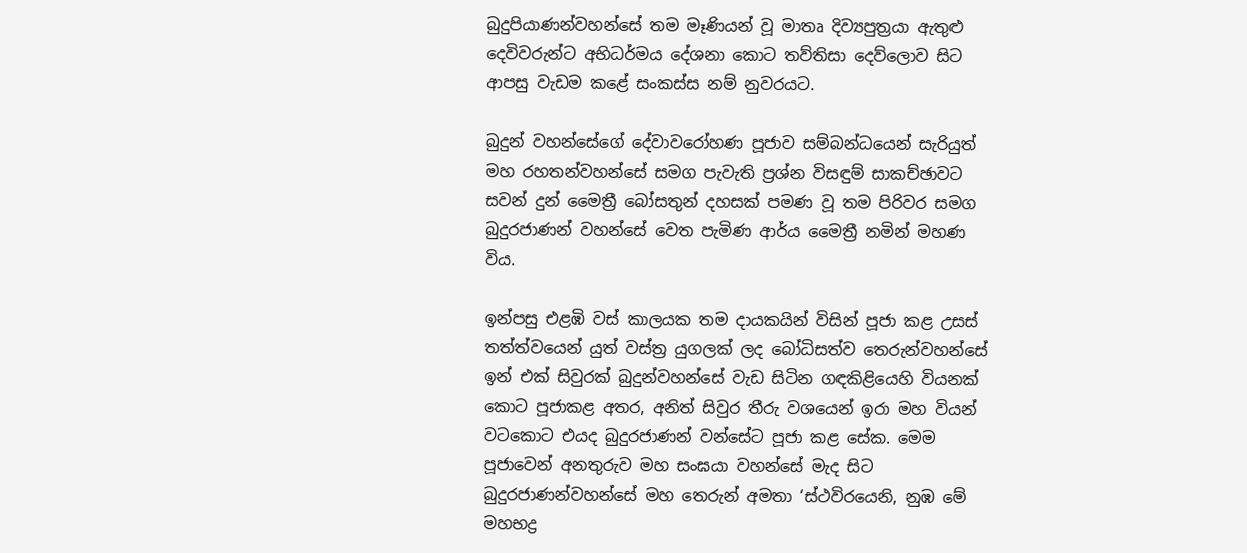බුදුපියාණන්වහන්සේ තම මෑණියන් වූ මාතෘ දිව්‍යපුත්‍රයා ඇතුළු දෙවිවරුන්ට අභිධර්මය දේශනා කොට තව්තිසා දෙව්ලොව සිට ආපසු වැඩම කළේ සංකස්ස නම් නුවරයට.

බුදුන් වහන්සේගේ දේවාවරෝහණ පූජාව සම්බන්ධයෙන් සැරියුත් මහ රහතන්වහන්සේ සමග පැවැති ප්‍රශ්න විසඳුම් සාකච්ඡාවට සවන් දුන් මෛත්‍රී බෝසතුන් දහසක් පමණ වූ තම පිරිවර සමග බුදුරජාණන් වහන්සේ වෙත පැමිණ ආර්ය මෛත්‍රී නමින් මහණ විය.

ඉන්පසු එළඹි වස් කාලයක තම දායකයින් විසින් පූජා කළ උසස් තත්ත්වයෙන් යුත් වස්ත්‍ර යුගලක් ලද බෝධිසත්ව තෙරුන්වහන්සේ ඉන් එක් සිවුරක් බුදුන්වහන්සේ වැඩ සිටින ගඳකිළියෙහි වියනක් කොට පූජාකළ අතර, අනිත් සිවුර තීරු වශයෙන් ඉරා මහ වියන් වටකොට එයද බුදුරජාණන් වන්සේට පූජා කළ සේක. මෙම පූජාවෙන් අනතුරුව මහ සංඝයා වහන්සේ මැද සිට බුදුරජාණන්වහන්සේ මහ තෙරුන් අමතා ‘ස්ථවිරයෙනි, නුඹ මේ මහභද්‍ර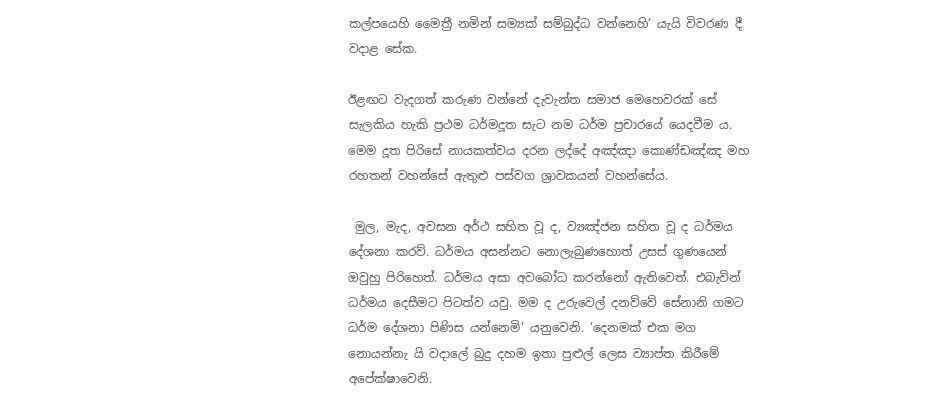කල්පයෙහි මෛත්‍රී නමින් සම්‍යක් සම්බුද්ධ වන්නෙහි’ යැයි විවරණ දී වදාළ සේක.

ඊළඟට වැදගත් කරුණ වන්නේ දැවැන්ත සමාජ මෙහෙවරක් සේ සැලකිය හැකි ප්‍රථම ධර්මදූත සැට නම ධර්ම ප්‍රචාරයේ යෙදවීම ය. මෙම දූත පිරිසේ නායකත්වය දරන ලද්දේ අඤ්ඤා කොණ්ඩඤ්ඤ මහ රහතන් වහන්සේ ඇතුළු පස්වග ශ්‍රාවකයන් වහන්සේය.

 මුල, මැද, අවසන අර්ථ සහිත වූ ද, ව්‍යඤ්ජන සහිත වූ ද ධර්මය දේශනා කරව්. ධර්මය අසන්නට නොලැබුණහොත් උසස් ගුණයෙන් ඔවුහු පිරිහෙත්. ධර්මය අසා අවබෝධ කරන්නෝ ඇතිවෙත්. එබැවින් ධර්මය දෙසීමට පිටත්ව යවු. මම ද උරුවෙල් දනව්වේ සේනානි ගමට ධර්ම දේශනා පිණිස යන්නෙමි’ යනුවෙනි. ‘දෙනමක් එක මග නොයන්නැ යි වදාලේ බුදු දහම ඉතා පුළුල් ලෙස ව්‍යාප්ත කිරීමේ අපේක්ෂාවෙනි.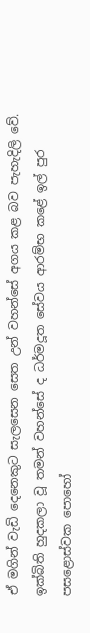ඒ මගින් වැඩි දෙනෙකුට සැලසෙන සෙත උන් වහන්සේ අගය කළ බව පැහැදිලි වේ. ඉක්බිති හුදකලා වූ තමන් වහන්සේ ද ධර්මදූත සේවය ආරම්භ කළේ ඉල් පුර පසළොස්වක පොහෝ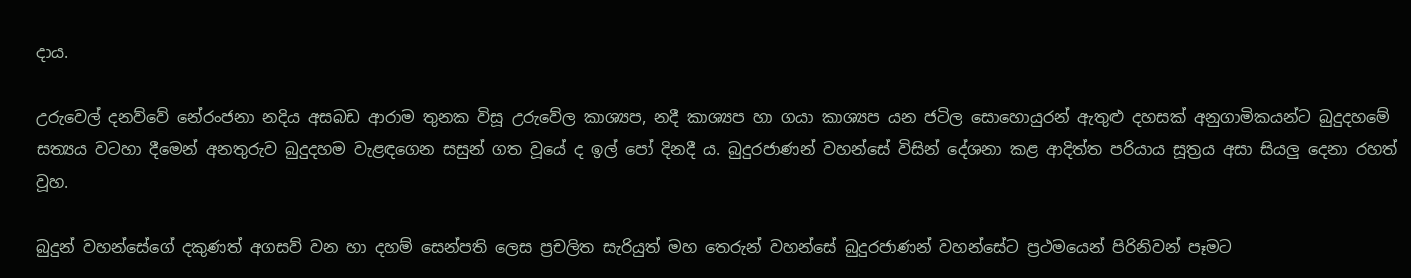දාය.

උරුවෙල් දනව්වේ නේරංජනා නදිය අසබඩ ආරාම තුනක විසූ උරුවේල කාශ්‍යප, නදී කාශ්‍යප හා ගයා කාශ්‍යප යන ජටිල සොහොයුරන් ඇතුළු දහසක් අනුගාමිකයන්ට බුදුදහමේ සත්‍යය වටහා දීමෙන් අනතුරුව බුදුදහම වැළඳගෙන සසුන් ගත වූයේ ද ඉල් පෝ දිනදී ය. බුදුරජාණන් වහන්සේ විසින් දේශනා කළ ආදිත්ත පරියාය සූත්‍රය අසා සියලු දෙනා රහත් වූහ.

බුදුන් වහන්සේගේ දකුණත් අගසව් වන හා දහම් සෙන්පති ලෙස ප්‍රචලිත සැරියුත් මහ තෙරුන් වහන්සේ බුදුරජාණන් වහන්සේට ප්‍රථමයෙන් පිරිනිවන් පෑමට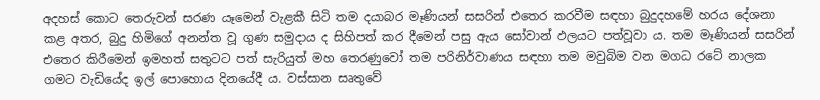අදහස් කොට තෙරුවන් සරණ යෑමෙන් වැළකී සිටි තම දයාබර මෑණියන් සසරින් එතෙර කරවීම සඳහා බුදුදහමේ හරය දේශනා කළ අතර, බුදු හිමිගේ අනන්ත වූ ගුණ සමුදාය ද සිහිපත් කර දීමෙන් පසු ඇය සෝවාන් ඵලයට පත්වූවා ය. තම මෑණියන් සසරින් එතෙර කිරීමෙන් ඉමහත් සතුටට පත් සැරියුත් මහ තෙරණුවෝ තම පරිනිර්වාණය සඳහා තම මවුබිම වන මගධ රටේ නාලක ගමට වැඩියේද ඉල් පොහොය දිනයේදී ය. වස්සාන සෘතුවේ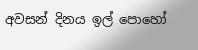අවසන් දිනය ඉල් පොහෝ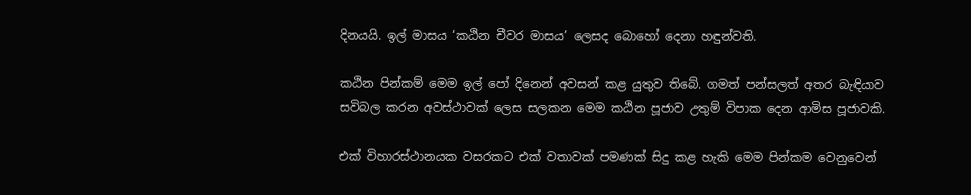දිනයයි. ඉල් මාසය ‘කඨින චීවර මාසය’ ලෙසද බොහෝ දෙනා හඳුන්වති.

කඨින පින්කම් මෙම ඉල් පෝ දිනෙන් අවසන් කළ යුතුව තිබේ. ගමත් පන්සලත් අතර බැඳියාව සවිබල කරන අවස්ථාවක් ලෙස සලකන මෙම කඨින පූජාව උතුම් විපාක දෙන ආමිස පූජාවකි.

එක් විහාරස්ථානයක වසරකට එක් වතාවක් පමණක් සිදු කළ හැකි මෙම පින්කම වෙනුවෙන්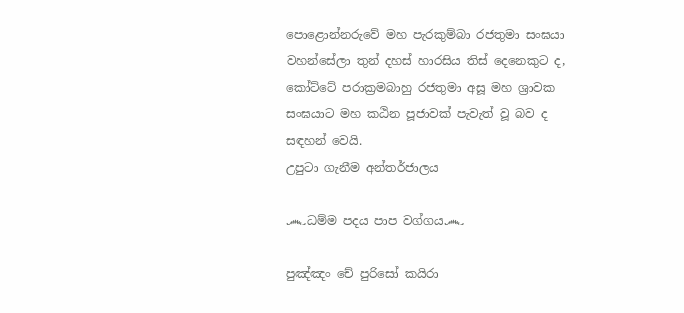පොළොන්නරුවේ මහ පැරකුම්බා රජතුමා සංඝයා වහන්සේලා තුන් දහස් හාරසිය තිස් දෙනෙකුට ද, කෝට්ටේ පරාක්‍රමබාහු රජතුමා අසූ මහ ශ්‍රාවක සංඝයාට මහ කඨින පූජාවක් පැවැත් වූ බව ද සඳහන් වෙයි.
උපුටා ගැනීම අන්තර්ජාලය

෴ධම්ම පදය පාප වග්ගය෴

පුඤ්ඤං චේ පුරිසෝ කයිරා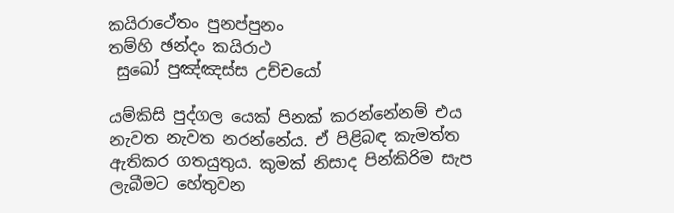කයිරාථේතං පුනප්පුනං
තම්හි ඡන්දං කයිරාථ
 සුඛෝ පුඤ්ඤස්ස උච්චයෝ

යම්කිසි පුද්ගල යෙක් පිනක් කරන්නේනම් එය නැවත නැවත නරන්නේය. ඒ පිළිබඳ කැමත්ත ඇතිකර ගතයුතුය. කුමක් නිසාද පින්කිරිම සැප ලැබීමට හේතුවන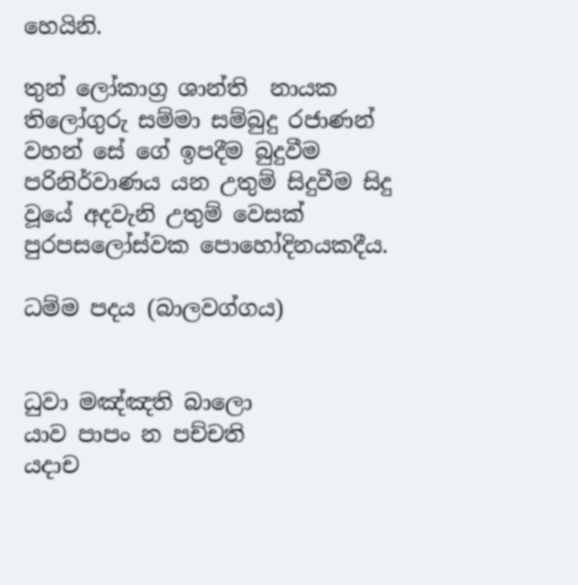හෙයිනි.

තුන් ලෝකාග්‍ර ශාන්ති  නායක තිලෝගුරු සම්මා සම්බුදු රජාණන් වහන් සේ ගේ ඉපදීම බුදුවීම පරිනිර්වාණය යන උතුම් සිදුවීම සිදු වූයේ අදවැනි උතුම් වෙසක් පුරපසලෝස්වක පොහෝදිනයකදීය.

ධම්ම පදය (බාලවග්ගය)


ධුවා මඤ්ඤති බාලො
යාව පාපං න පච්චති
යදාච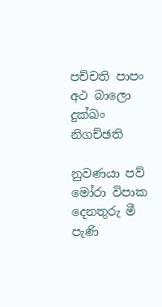පච්චති පාපං
අථ බාලො දුක්ඛං නිගච්ඡති

නුවණයා පව් මෝරා විපාක දෙනතුරු මී පැණි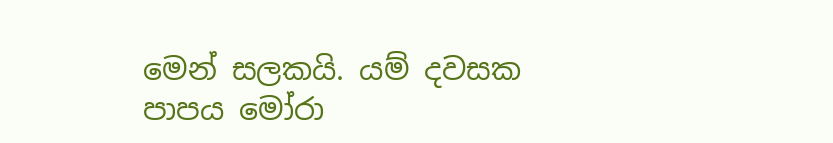මෙන් සලකයි. යම් දවසක පාපය මෝරා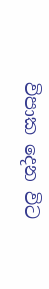විපාක දෙන විට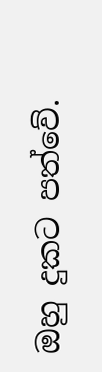ඔහු දුකට පත්වේ.